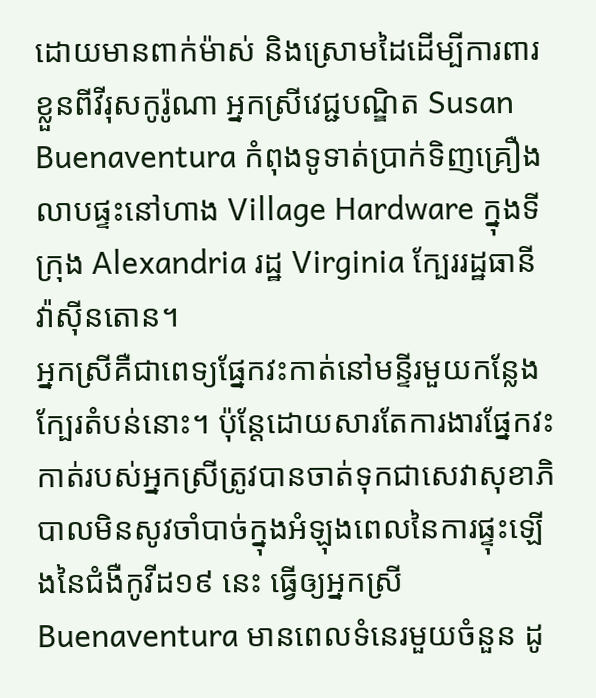ដោយមានពាក់ម៉ាស់ និងស្រោមដៃដើម្បីការពារខ្លួនពីវីរុសកូរ៉ូណា អ្នកស្រីវេជ្ជបណ្ឌិត Susan Buenaventura កំពុងទូទាត់ប្រាក់ទិញគ្រឿងលាបផ្ទះនៅហាង Village Hardware ក្នុងទីក្រុង Alexandria រដ្ឋ Virginia ក្បែររដ្ឋធានីវ៉ាស៊ីនតោន។
អ្នកស្រីគឺជាពេទ្យផ្នែកវះកាត់នៅមន្ទីរមួយកន្លែងក្បែរតំបន់នោះ។ ប៉ុន្តែដោយសារតែការងារផ្នែកវះកាត់របស់អ្នកស្រីត្រូវបានចាត់ទុកជាសេវាសុខាភិបាលមិនសូវចាំបាច់ក្នុងអំឡុងពេលនៃការផ្ទុះឡើងនៃជំងឺកូវីដ១៩ នេះ ធ្វើឲ្យអ្នកស្រី Buenaventura មានពេលទំនេរមួយចំនួន ដូ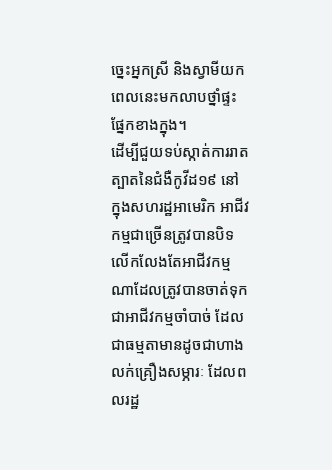ច្នេះអ្នកស្រី និងស្វាមីយកពេលនេះមកលាបថ្នាំផ្ទះផ្នែកខាងក្នុង។
ដើម្បីជួយទប់ស្កាត់ការរាតត្បាតនៃជំងឺកូវីដ១៩ នៅក្នុងសហរដ្ឋអាមេរិក អាជីវកម្មជាច្រើនត្រូវបានបិទ លើកលែងតែអាជីវកម្មណាដែលត្រូវបានចាត់ទុកជាអាជីវកម្មចាំបាច់ ដែលជាធម្មតាមានដូចជាហាងលក់គ្រឿងសម្ភារៈ ដែលពលរដ្ឋ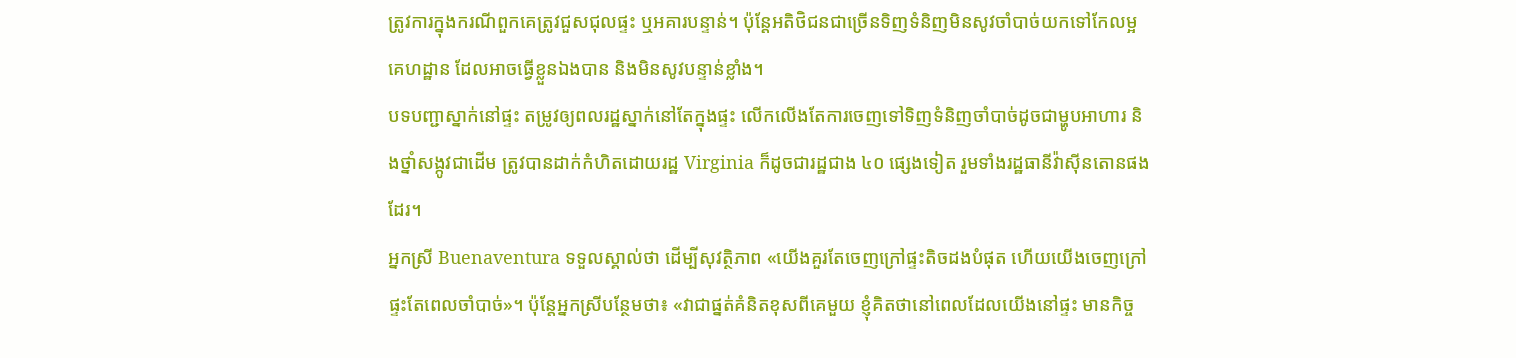ត្រូវការក្នុងករណីពួកគេត្រូវជួសជុលផ្ទះ ឬអគារបន្ទាន់។ ប៉ុន្តែអតិថិជនជាច្រើនទិញទំនិញមិនសូវចាំបាច់យកទៅកែលម្អគេហដ្ឋាន ដែលអាចធ្វើខ្លួនឯងបាន និងមិនសូវបន្ទាន់ខ្លាំង។
បទបញ្ជាស្នាក់នៅផ្ទះ តម្រូវឲ្យពលរដ្ឋស្នាក់នៅតែក្នុងផ្ទះ លើកលើងតែការចេញទៅទិញទំនិញចាំបាច់ដូចជាម្ហូបអាហារ និងថ្នាំសង្កូវជាដើម ត្រូវបានដាក់កំហិតដោយរដ្ឋ Virginia ក៏ដូចជារដ្ឋជាង ៤០ ផ្សេងទៀត រួមទាំងរដ្ឋធានីវ៉ាស៊ីនតោនផងដែរ។
អ្នកស្រី Buenaventura ទទួលស្គាល់ថា ដើម្បីសុវត្ថិភាព «យើងគួរតែចេញក្រៅផ្ទះតិចដងបំផុត ហើយយើងចេញក្រៅផ្ទះតែពេលចាំបាច់»។ ប៉ុន្តែអ្នកស្រីបន្ថែមថា៖ «វាជាផ្នត់គំនិតខុសពីគេមួយ ខ្ញុំគិតថានៅពេលដែលយើងនៅផ្ទះ មានកិច្ច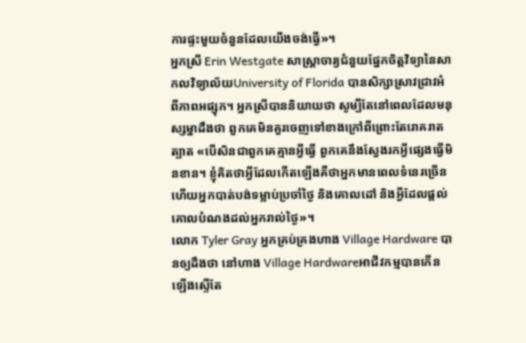ការផ្ទះមួយចំនួនដែលយើងចង់ធ្វើ»។
អ្នកស្រី Erin Westgate សាស្ត្រាចារ្យជំនួយផ្នែកចិត្តវិទ្យានៃសាកលវិទ្យាល័យUniversity of Florida បានសិក្សាស្រាវជ្រាវអំពីភាពអផ្សុក។ អ្នកស្រីបាននិយាយថា សូម្បីតែនៅពេលដែលមនុស្សម្នាដឹងថា ពួកគេមិនគួរចេញទៅខាងក្រៅពីព្រោះតែរោគរាតត្បាត «បើសិនជាពួកគេគ្មានអ្វីធ្វើ ពួកគេនឹងស្វែងរកអ្វីផ្សេងធ្វើមិនខាន។ ខ្ញុំគិតថាអ្វីដែលកើតឡើងគឺថាអ្នកមានពេលទំនេរច្រើនហើយអ្នកបាត់បង់ទម្លាប់ប្រចាំថ្ងៃ និងគោលដៅ និងអ្វីដែលផ្ដល់គោលបំណងដល់អ្នករាល់ថ្ងៃ»។
លោក Tyler Gray អ្នកគ្រប់គ្រងហាង Village Hardware បានឲ្យដឹងថា នៅហាង Village Hardwareអាជីវកម្មបានកើនឡើងស្ទើតែ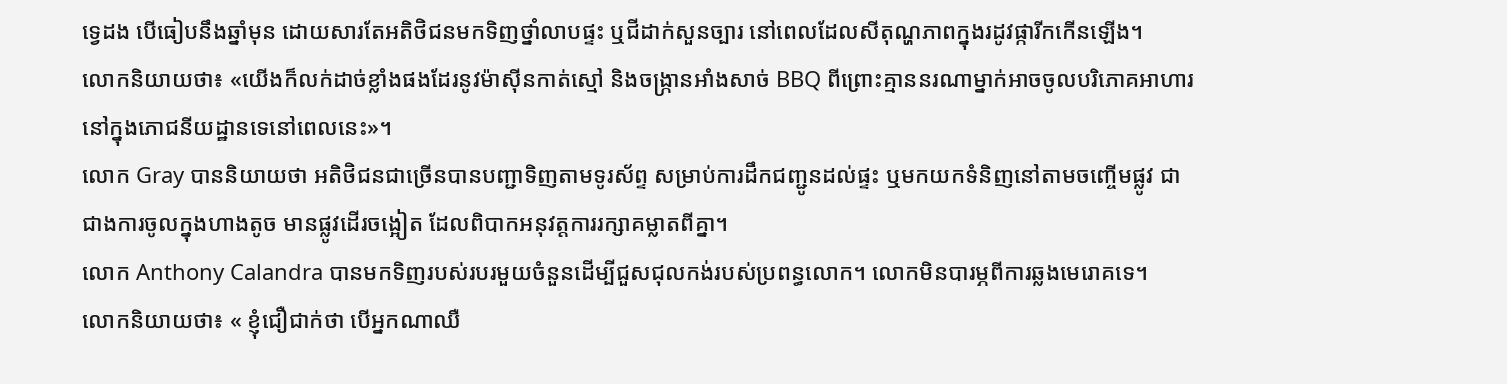ទ្វេដង បើធៀបនឹងឆ្នាំមុន ដោយសារតែអតិថិជនមកទិញថ្នាំលាបផ្ទះ ឬជីដាក់សួនច្បារ នៅពេលដែលសីតុណ្ហភាពក្នុងរដូវផ្ការីកកើនឡើង។
លោកនិយាយថា៖ «យើងក៏លក់ដាច់ខ្លាំងផងដែរនូវម៉ាស៊ីនកាត់ស្មៅ និងចង្ក្រានអាំងសាច់ BBQ ពីព្រោះគ្មាននរណាម្នាក់អាចចូលបរិភោគអាហារនៅក្នុងភោជនីយដ្ឋានទេនៅពេលនេះ»។
លោក Gray បាននិយាយថា អតិថិជនជាច្រើនបានបញ្ជាទិញតាមទូរស័ព្ទ សម្រាប់ការដឹកជញ្ជូនដល់ផ្ទះ ឬមកយកទំនិញនៅតាមចញ្ចើមផ្លូវ ជាជាងការចូលក្នុងហាងតូច មានផ្លូវដើរចង្អៀត ដែលពិបាកអនុវត្តការរក្សាគម្លាតពីគ្នា។
លោក Anthony Calandra បានមកទិញរបស់របរមួយចំនួនដើម្បីជួសជុលកង់របស់ប្រពន្ធលោក។ លោកមិនបារម្ភពីការឆ្លងមេរោគទេ។
លោកនិយាយថា៖ « ខ្ញុំជឿជាក់ថា បើអ្នកណាឈឺ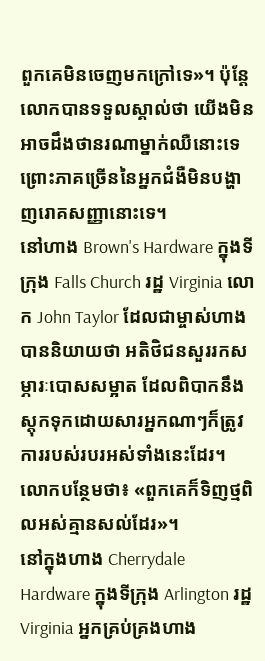ពួកគេមិនចេញមកក្រៅទេ»។ ប៉ុន្តែលោកបានទទួលស្គាល់ថា យើងមិនអាចដឹងថានរណាម្នាក់ឈឺនោះទេ ព្រោះភាគច្រើននៃអ្នកជំងឺមិនបង្ហាញរោគសញ្ញានោះទេ។
នៅហាង Brown's Hardware ក្នុងទីក្រុង Falls Church រដ្ឋ Virginia លោក John Taylor ដែលជាម្ចាស់ហាងបាននិយាយថា អតិថិជនសួររកសម្ភារៈបោសសម្អាត ដែលពិបាកនឹងស្តុកទុកដោយសារអ្នកណាៗក៏ត្រូវការរបស់របរអស់ទាំងនេះដែរ។
លោកបន្ថែមថា៖ «ពួកគេក៏ទិញថ្មពិលអស់គ្មានសល់ដែរ»។
នៅក្នុងហាង Cherrydale Hardware ក្នុងទីក្រុង Arlington រដ្ឋ Virginia អ្នកគ្រប់គ្រងហាង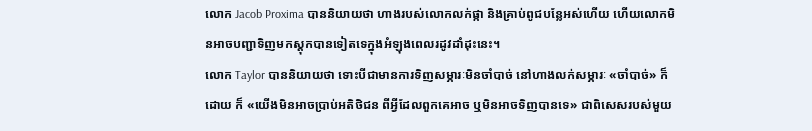លោក Jacob Proxima បាននិយាយថា ហាងរបស់លោកលក់ផ្កា និងគ្រាប់ពូជបន្លែអស់ហើយ ហើយលោកមិនអាចបញ្ជាទិញមកស្តុកបានទៀតទេក្នុងអំឡុងពេលរដូវដាំដុះនេះ។
លោក Taylor បាននិយាយថា ទោះបីជាមានការទិញសម្ភារៈមិនចាំបាច់ នៅហាងលក់សម្ភារៈ «ចាំបាច់» ក៏ដោយ ក៏ «យើងមិនអាចប្រាប់អតិថិជន ពីអ្វីដែលពួកគេអាច ឬមិនអាចទិញបានទេ» ជាពិសេសរបស់មួយ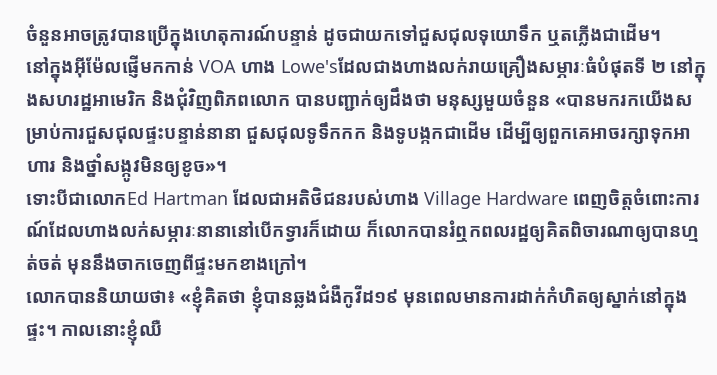ចំនួនអាចត្រូវបានប្រើក្នុងហេតុការណ៍បន្ទាន់ ដូចជាយកទៅជួសជុលទុយោទឹក ឬតភ្លើងជាដើម។
នៅក្នុងអ៊ីម៉ែលផ្ញើមកកាន់ VOA ហាង Lowe'sដែលជាងហាងលក់រាយគ្រឿងសម្ភារៈធំបំផុតទី ២ នៅក្នុងសហរដ្ឋអាមេរិក និងជុំវិញពិភពលោក បានបញ្ជាក់ឲ្យដឹងថា មនុស្សមួយចំនួន «បានមករកយើងសម្រាប់ការជួសជុលផ្ទះបន្ទាន់នានា ជួសជុលទូទឹកកក និងទូបង្កកជាដើម ដើម្បីឲ្យពួកគេអាចរក្សាទុកអាហារ និងថ្នាំសង្កូវមិនឲ្យខូច»។
ទោះបីជាលោកEd Hartman ដែលជាអតិថិជនរបស់ហាង Village Hardware ពេញចិត្តចំពោះការណ៍ដែលហាងលក់សម្ភារៈនានានៅបើកទ្វារក៏ដោយ ក៏លោកបានរំឮកពលរដ្ឋឲ្យគិតពិចារណាឲ្យបានហ្មត់ចត់ មុននឹងចាកចេញពីផ្ទះមកខាងក្រៅ។
លោកបាននិយាយថា៖ «ខ្ញុំគិតថា ខ្ញុំបានឆ្លងជំងឺកូវីដ១៩ មុនពេលមានការដាក់កំហិតឲ្យស្នាក់នៅក្នុងផ្ទះ។ កាលនោះខ្ញុំឈឺ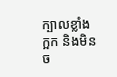ក្បាលខ្លាំង ក្អក និងមិនច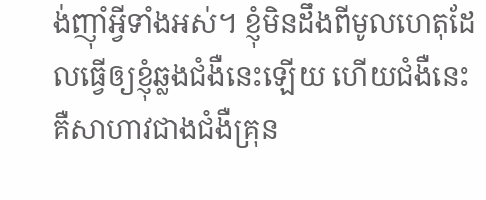ង់ញ៉ាំអ្វីទាំងអស់។ ខ្ញុំមិនដឹងពីមូលហេតុដែលធ្វើឲ្យខ្ញុំឆ្លងជំងឺនេះឡើយ ហើយជំងឺនេះគឺសាហាវជាងជំងឺគ្រុន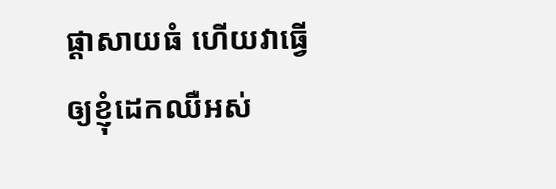ផ្ដាសាយធំ ហើយវាធ្វើឲ្យខ្ញុំដេកឈឺអស់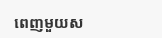ពេញមួយស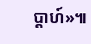ប្ដាហ៍»៕